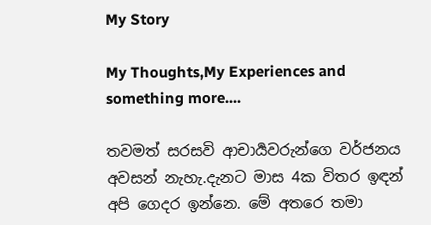My Story

My Thoughts,My Experiences and something more....

තවමත් සරසවි ආචාර්‍යවරුන්ගෙ වර්ජනය අවසන් නැහැ.දැනට මාස 4ක විතර ඉඳන් අපි ගෙදර ඉන්නෙ. මේ අතරෙ තමා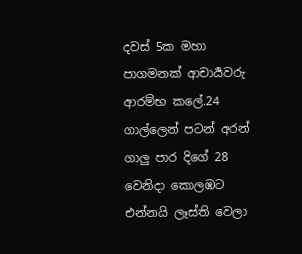දවස් 5ක මහා පාගමනක් ආචාර්‍යවරු ආරම්භ කලේ.24 ගාල්ලෙන් පටන් අරන් ගාලු පාර දිගේ 28 වෙනිදා කොලඹට එන්නයි ලෑස්ති වෙලා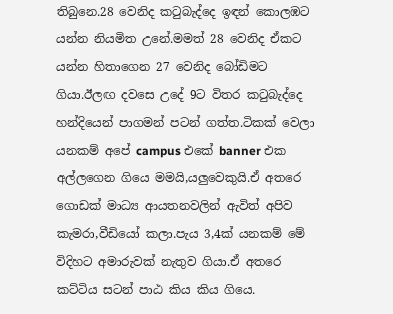තිබුනෙ.28 වෙනිද ක‍ටුබැද්දෙ ඉඳන් කොලඹට යන්න නියමිත උනේ.මමත් 28 වෙනිද ඒකට යන්න හිතාගෙන 27 වෙනිද බෝඩිමට ගියා.ඊලඟ දවසෙ උදේ 9ට විතර ක‍ටුබැද්දෙ හන්දියෙන් පාගමන් පටන් ගත්ත.ටිකක් වෙලා යනකම් අපේ campus එකේ banner එක අල්ලගෙන ගියෙ මමයි,යලුවෙකුයි.ඒ අතරෙ ගොඩක් මාධ්‍ය ආයතනවලින් ඇවිත් අපිව කැමරා,වීඩියෝ කලා.පැය 3,4ක් යනකම් මේ විදිහට අමාරුවක් නැතුව ගියා.ඒ අතරෙ කට්ටිය සටන් පාඨ කිය කිය ගියෙ.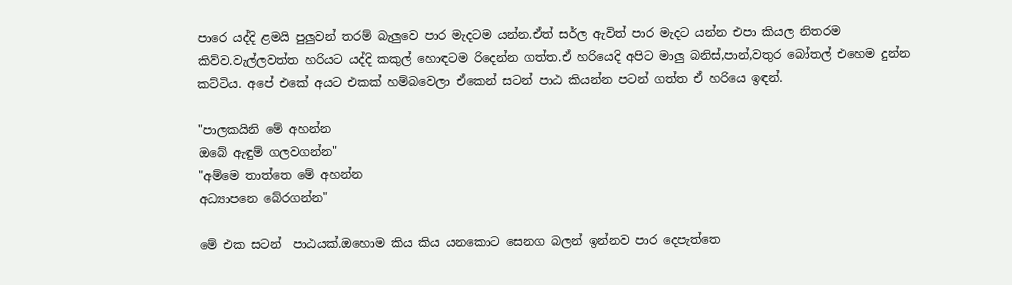පාරෙ යද්දි ළමයි පුලුවන් තරම් බැලුවෙ පාර මැදටම යන්න.ඒත් සර්ල ඇවිත් පාර මැදට යන්න එපා කියල නිතරම කිව්ව.වැල්ලවත්ත හරියට යද්දි කකුල් හොඳටම රිදෙන්න ගත්ත.ඒ හරියෙදි අපිට මාලු බනිස්,පාන්,වතුර බෝතල් එහෙම දුන්න කට්ටිය. අපේ එකේ අයට එකක් හම්බවෙලා ඒකෙන් සටන් පාඨ කියන්න පටන් ගත්ත ඒ හරියෙ ඉඳන්.

"පාලකයිනි මේ අහන්න
ඔබේ ඇඳුම් ගලවගන්න"
"අම්මෙ තාත්තෙ මේ අහන්න
අධ්‍යාපනෙ බේරගන්න"

මේ එක සටන්  පාඨයක්.ඔහොම කිය කිය යනකොට සෙනග බලන් ඉන්නව පාර දෙපැත්තෙ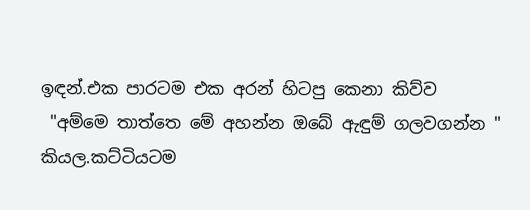ඉඳන්.එක පාරටම එක අරන් හිටපු කෙනා කිව්ව
 "අම්මෙ තාත්තෙ මේ අහන්න ඔබේ ඇඳුම් ගලවගන්න "
කියල.කට්ටියටම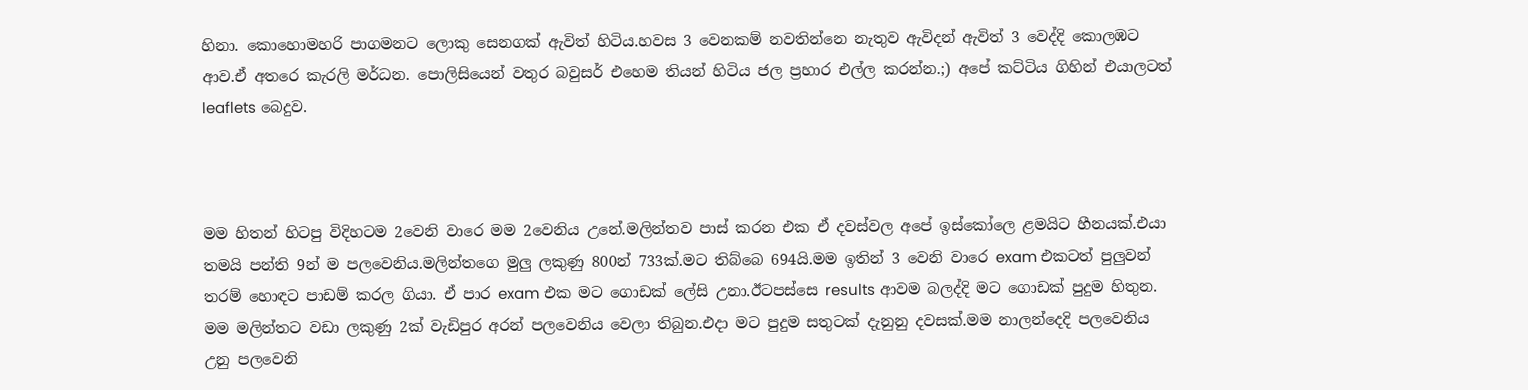හිනා. කොහොමහරි පාගමනට ලොකු සෙනගක් ඇවිත් හිටිය.හවස 3 වෙනකම් නවතින්නෙ නැතුව ඇවිදන් ඇවිත් 3 වෙද්දි කොලඹට ආව.ඒ අතරෙ කැරලි මර්ධන. පොලිසියෙන් වතුර බවුසර් එහෙම තියන් හිටිය ජල ප්‍රහාර එල්ල කරන්න.;) අපේ කට්ටිය ගිහින් එයාලටත් leaflets බෙදුව.



මම හිතන් හිටපු විදිහටම 2වෙනි වාරෙ මම 2වෙනිය උනේ.මලින්තව පාස් කරන එක ඒ දවස්වල අපේ ඉස්කෝලෙ ළමයිට හීනයක්.එයා තමයි පන්ති 9න් ම පලවෙනිය.මලින්තගෙ මුලු ලකුණු 800න් 733ක්.මට තිබ්බෙ 694යි.මම ඉතින් 3 වෙනි වාරෙ exam එකටත් පුලුවන් තරම් හොඳට පාඩම් කරල ගියා. ඒ පාර exam එක මට ගොඩක් ලේසි උනා.ඊටපස්සෙ results ආවම බලද්දි මට ගොඩක් පුදුම හිතුන. මම මලින්තට වඩා ලකුණු 2ක් වැඩිපුර අරන් පලවෙනිය වෙලා තිබුන.එදා මට පුදුම සතුටක් දැනුනු දවසක්.මම නාලන්දෙදි පලවෙනිය උනු පලවෙනි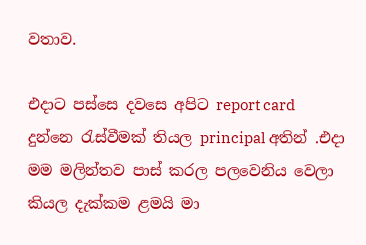වතාව.

එදාට පස්සෙ දවසෙ අපිට report card දුන්නෙ ‍රැස්වීමක් තියල principal අතින් .එදා මම මලින්තව පාස් කරල පලවෙනිය වෙලා කියල දැක්කම ළමයි මා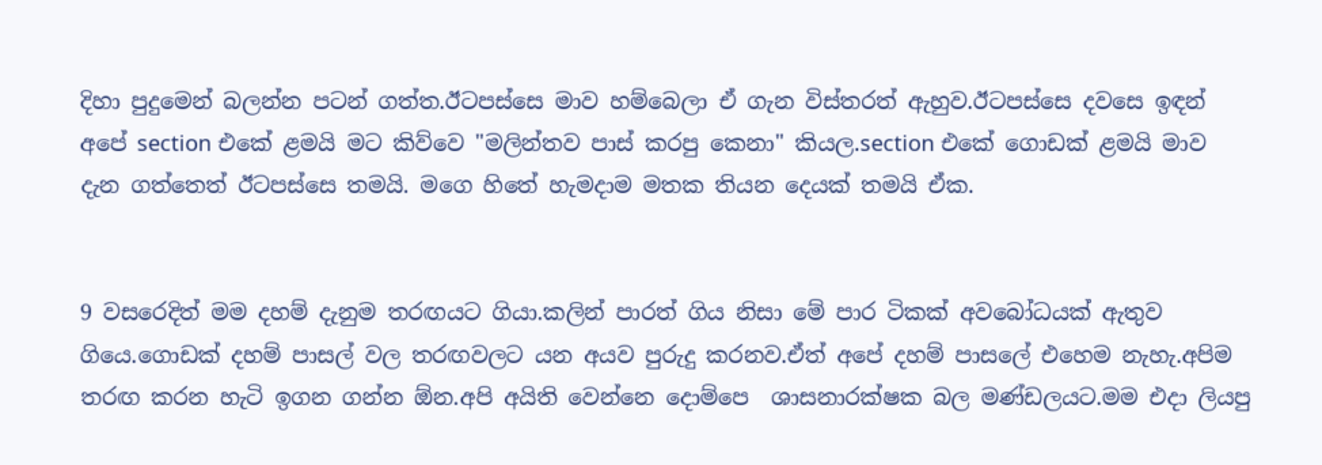දිහා පුදුමෙන් බලන්න පටන් ගත්ත.ඊටපස්සෙ මාව හම්බෙලා ඒ ගැන විස්තරත් ඇහුව.ඊටපස්සෙ දවසෙ ඉඳන් අපේ section එකේ ළමයි මට කිව්වෙ "මලින්තව පාස් කරපු කෙනා" කියල.section එකේ ගොඩක් ළමයි මාව දැන ගත්තෙත් ඊටපස්සෙ තමයි. මගෙ හිතේ හැමදාම මතක තියන දෙයක් තමයි ඒක.


9 වසරෙදිත් මම දහම් දැනුම තරඟයට ගියා.කලින් පාරත් ගිය නිසා මේ පාර ටිකක් අවබෝධයක් ඇතුව ගියෙ.ගොඩක් දහම් පාසල් වල තරඟවලට යන අයව පුරුදු කරනව.ඒත් අපේ දහම් පාසලේ එහෙම නැහැ.අපිම තරඟ කරන හැටි ඉගන ගන්න ඕන.අපි අයිති වෙන්නෙ දොම්පෙ  ශාසනාරක්ෂක බල මණ්ඩලයට.මම එදා ලියපු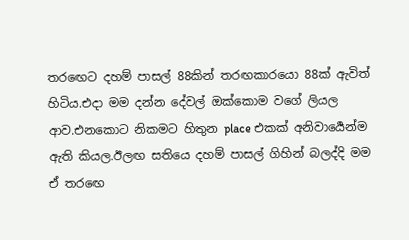තර‍ඟෙට දහම් පාසල් 88කින් තරඟකාරයො 88ක් ඇවිත් හිටිය.එදා මම දන්න දේවල් ඔක්කොම වගේ ලියල ආව.එනකොට නිකමට හිතුන place එකක් අනිවාර්‍යෙන්ම ඇති කියල.ඊලඟ සතියෙ දහම් පාසල් ගිහින් බලද්දි මම ඒ තර‍ඟෙ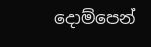දොම්පෙන්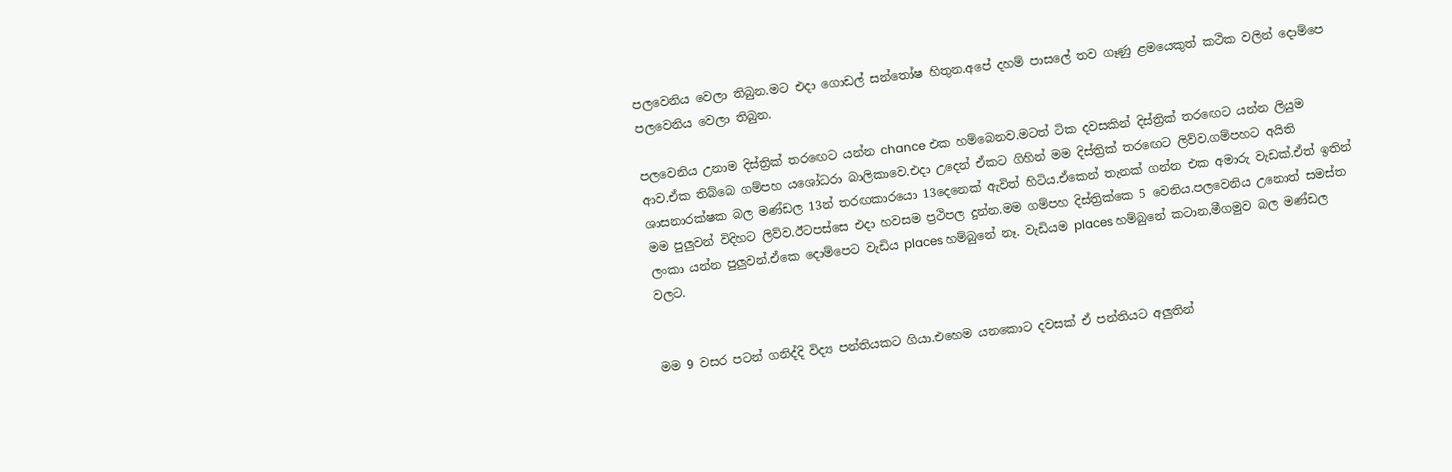පලවෙනිය වෙලා තිබුන.මට එදා ගොඩල් සන්තෝෂ හිතුන.අපේ දහම් පාසලේ තව ගෑණු ළමයෙකුත් කථික වලින් දොම්පෙ පලවෙනිය වෙලා තිබුන.

පලවෙනිය උනාම දිස්ත්‍රික් තර‍ඟෙට යන්න chance එක හම්බෙනව.මටත් ටික දවසකින් දිස්ත්‍රික් තර‍ඟෙට යන්න ලියුම ආව.ඒක තිබ්බෙ ගම්පහ යශෝධරා බාලිකාවෙ.එදා උදෙන් ඒකට ගිහින් මම දිස්ත්‍රික් තර‍ඟෙට ලිව්ව.ගම්පහට අයිති ශාසනාරක්ෂක බල මණ්ඩල 13න් තරඟකාරයො 13දෙනෙක් ඇවිත් හිටිය.ඒකෙන් තැනක් ගන්න එක අමාරු වැඩක්.ඒත් ඉතින් මම පුලුවන් විදිහට ලිව්ව.ඊටපස්සෙ එදා හවසම ප්‍රථිපල දුන්න.මම ගම්පහ දිස්ත්‍රික්කෙ 5 වෙනිය.පලවෙනිය උනොත් සමස්ත ලංකා යන්න පුලුවන්.ඒකෙ දොම්පෙට වැඩිය places හම්බුනේ නෑ. වැඩියම places හම්බුනේ කටාන,මීගමුව බල මණ්ඩල වලට.


මම 9 වසර පටන් ගනිද්දි විද්‍ය පන්තියකට ගියා.එහෙම යනකොට දවසක් ඒ පන්තියට අලුතින්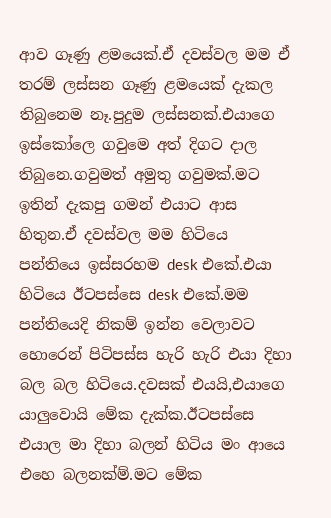ආව ගෑණු ළමයෙක්.ඒ දවස්වල මම ඒ තරම් ලස්සන ගෑණු ළමයෙක් දැකල තිබුනෙම නෑ.පුදුම ලස්සනක්.එයාගෙ ඉස්කෝලෙ ගවුමෙ අත් දිගට දාල තිබුනෙ.ගවුමත් අමුතු ගවුමක්.මට ඉතින් දැකපු ගමන් එයාට ආස හිතුන.ඒ දවස්වල මම හිටියෙ පන්තියෙ ඉස්සරහම desk එකේ.එයා හිටියෙ ඊටපස්සෙ desk එකේ.මම පන්තියෙදි නිකම් ඉන්න වෙලාවට හොරෙන් පිටිපස්ස හැරි හැරි එයා දිහා බල බල හිටියෙ.දවසක් එයයි,එයාගෙ යාලුවොයි මේක දැක්ක.ඊටපස්සෙ එයාල මා දිහා බලන් හිටිය මං ආයෙ එහෙ බලනක්ම්.මට මේක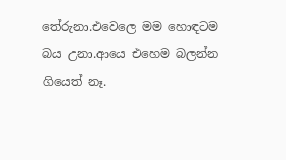තේරුනා.එවෙලෙ මම හොඳටම බය උනා.ආයෙ එහෙම බලන්න ගියෙත් නෑ.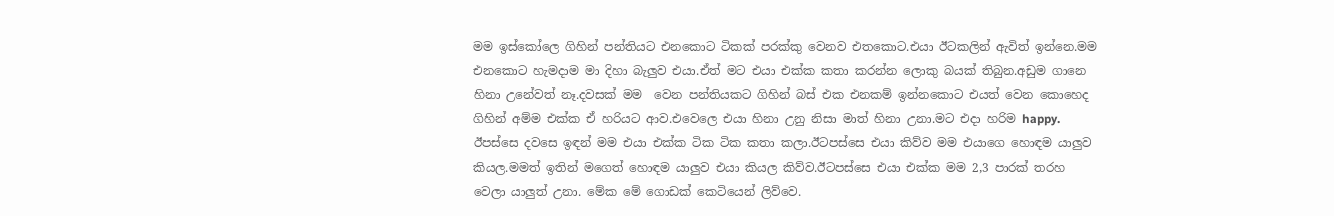මම ඉස්කෝලෙ ගිහින් පන්තියට එනකොට ටිකක් පරක්කු වෙනව එතකොට.එයා ඊටකලින් ඇවිත් ඉන්නෙ.මම එනකොට හැමදාම මා දිහා බැලුව එයා.ඒත් මට එයා එක්ක කතා කරන්න ලොකු බයක් තිබුන.අඩුම ගානෙ හිනා උනේවත් නෑ.දවසක් මම  වෙන පන්තියකට ගිහින් බස් එක එනකම් ඉන්නකොට එයත් වෙන කොහෙද ගිහින් අම්ම එක්ක ඒ හරියට ආව.එවෙලෙ එයා හිනා උනු නිසා මාත් හිනා උනා.මට එදා හරිම happy. ඊපස්සෙ දවසෙ ඉඳන් මම එයා එක්ක ටික ටික කතා කලා.ඊටපස්සෙ එයා කිව්ව මම එයාගෙ හොඳම යාලුව කියල.මමත් ඉතින් මගෙත් හොඳම යාලුව එයා කියල කිව්ව.ඊටපස්සෙ එයා එක්ක මම 2,3 පාරක් තරහ වෙලා යාලුත් උනා. මේක මේ ගොඩක් කෙටියෙන් ලිව්වෙ.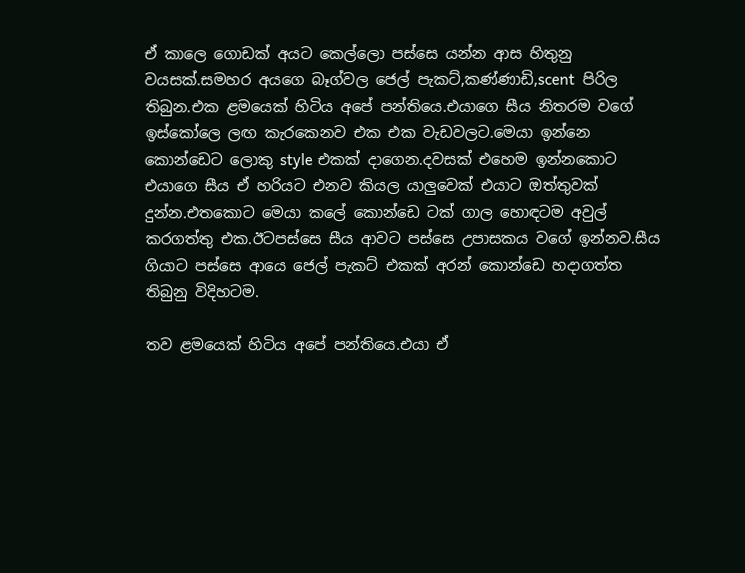ඒ කාලෙ ගොඩක් අයට කෙල්ලො පස්සෙ යන්න ආස හිතුනු වයසක්.සමහර අයගෙ බෑග්වල ජෙල් පැකට්,කණ්ණාඩි,scent  පිරිල තිබුන.එක ළමයෙක් හිටිය අපේ පන්තියෙ.එයාගෙ සීය නිතරම වගේ ඉස්කෝලෙ ලඟ කැරකෙනව එක එක වැඩවලට.මෙයා ඉන්නෙ කොන්ඩෙට ලොකු style එකක් දාගෙන.දවසක් එහෙම ඉන්නකොට එයාගෙ සීය ඒ හරියට එනව කියල යාලුවෙක් එයාට ඔත්තුවක් දුන්න.එතකොට මෙයා කලේ කොන්ඩෙ ටක් ගාල හොඳටම අවුල් කරගත්තු එක.ඊටපස්සෙ සීය ආවට පස්සෙ උපාසකය වගේ ඉන්නව.සීය ගියාට පස්සෙ ආයෙ ජෙල් පැකට් එකක් අරන් කොන්ඩෙ හදාගත්ත තිබුනු විදිහටම.

තව ළමයෙක් හිටිය අපේ පන්තියෙ.එයා ඒ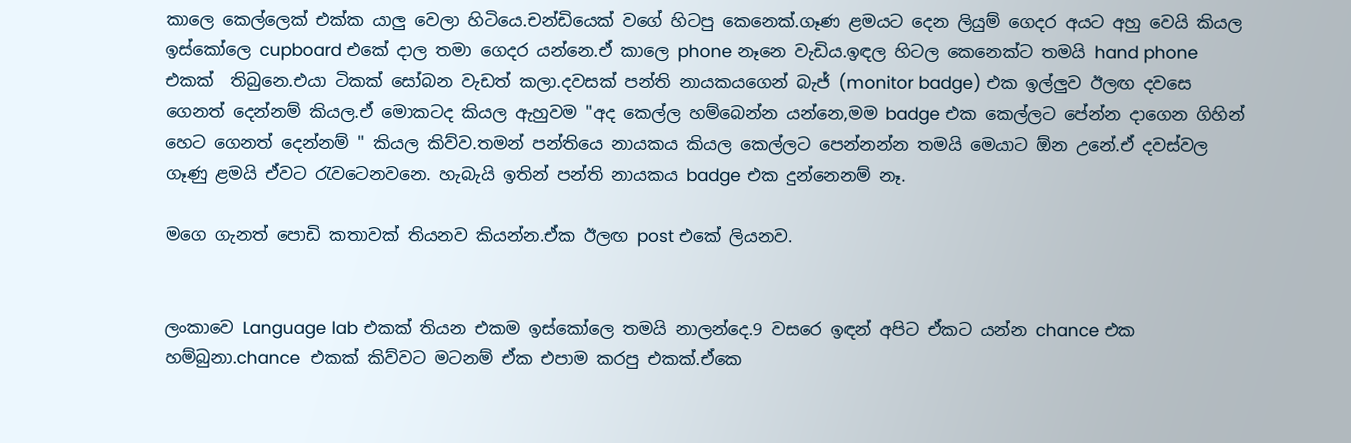කාලෙ කෙල්ලෙක් එක්ක යාලු වෙලා හිටියෙ.චන්ඩියෙක් වගේ හිටපු කෙනෙක්.ගෑණ ළමයට දෙන ලියුම් ගෙදර අයට අහු වෙයි කියල ඉස්කෝලෙ cupboard එකේ දාල තමා ගෙදර යන්නෙ.ඒ කාලෙ phone නෑනෙ වැඩිය.ඉඳල හිටල කෙනෙක්ට තමයි hand phone එකක්  තිබුනෙ.එයා ටිකක් සෝබන වැඩත් කලා.දවසක් පන්ති නායකයගෙන් බැජ් (monitor badge) එක ඉල්ලුව ඊලඟ දවසෙ ගෙනත් දෙන්නම් කියල.ඒ මොකටද කියල ඇහුවම "අද කෙල්ල හම්බෙන්න යන්නෙ,මම badge එක කෙල්ලට පේන්න දාගෙන ගිහින් හෙට ගෙනත් දෙන්නම් " කියල කිව්ව.තමන් පන්තියෙ නායකය කියල කෙල්ලට පෙන්නන්න තමයි මෙයාට ඕන උනේ.ඒ දවස්වල ගෑණු ළමයි ඒවට ‍රැවටෙනවනෙ. හැබැයි ඉතින් පන්ති නායකය badge එක දුන්නෙනම් නෑ.

මගෙ ගැනත් පොඩි කතාවක් තියනව කියන්න.ඒක ඊලඟ post එකේ ලියනව.


ලංකාවෙ Language lab එකක් තියන එකම ඉස්කෝලෙ තමයි නාලන්දෙ.9 වසරෙ ඉඳන් අපිට ඒකට යන්න chance එක හම්බුනා.chance  එකක් කිව්වට මටනම් ඒක එපාම කරපු එකක්.ඒකෙ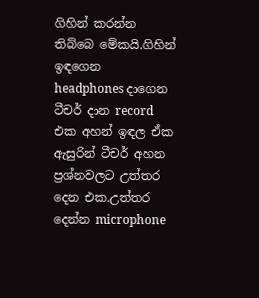ගිහින් කරන්න තිබ්බෙ මේකයි.ගිහින් ඉඳගෙන headphones දාගෙන ටීචර් දාන record එක අහන් ඉඳල ඒක ඇසුරින් ටීචර් අහන ප්‍රශ්නවලට උත්තර දෙන එක.උත්තර දෙන්න microphone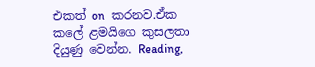එකත් on  කරනව.ඒක කලේ ළමයිගෙ කුසලතා දියුණු වෙන්න. Reading,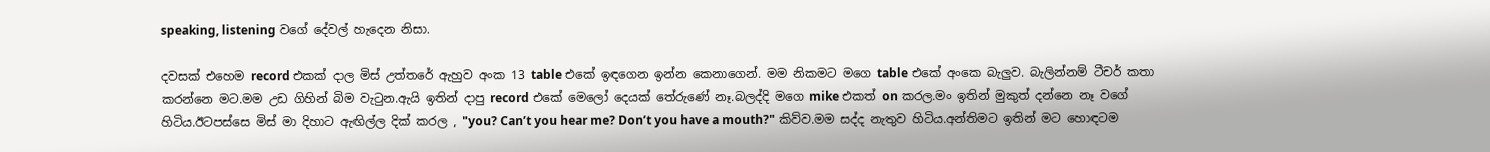speaking, listening වගේ දේවල් හැදෙන නිසා.

දවසක් එහෙම record එකක් දාල මිස් උත්තරේ ඇහුව අංක 13 table එකේ ඉඳගෙන ඉන්න කෙනාගෙන්. මම නිකමට මගෙ table එකේ අංකෙ බැලුව. බැලින්නම් ටීචර් කතා කරන්නෙ මට.මම උඩ ගිහින් බිම වැ‍ටුන.ඇයි ඉතින් දාපු record එකේ මෙලෝ දෙයක් තේරුණේ නෑ.බලද්දි මගෙ mike එකත් on කරල.මං ඉතින් මුකුත් දන්නෙ නෑ වගේ හිටිය.ඊටපස්සෙ මිස් මා දිහාට ඇඟිල්ල දික් කරල , "you? Can’t you hear me? Don’t you have a mouth?" කිව්ව.මම සද්ද නැතුව හිටිය.අන්තිමට ඉතින් මට හොඳටම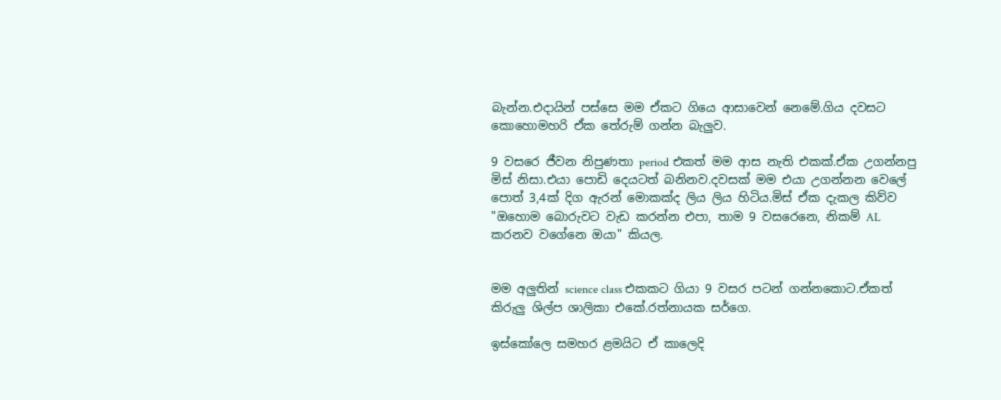බැන්න.එදායින් පස්සෙ මම ඒකට ගියෙ ආසාවෙන් නෙමේ.ගිය දවසට කොහොමහරි ඒක තේරුම් ගන්න බැලුව.

9 වසරෙ ජීවන නිපුණතා period එකත් මම ආස නැති එකක්.ඒක උගන්නපු මිස් නිසා.එයා පොඩි දෙයටත් බනිනව.දවසක් මම එයා උගන්නන වෙලේ පොත් 3,4ක් දිග ඇරන් මොකක්ද ලිය ලිය හිටිය.මිස් ඒක දැකල කිව්ව "ඔහොම බොරුවට වැඩ කරන්න එපා, තාම 9 වසරෙනෙ, නිකම් AL කරනව වගේනෙ ඔයා" කියල.


මම අලුතින් science class එකකට ගියා 9 වසර පටන් ගන්නකොට.ඒකත් කිරුලු ශිල්ප ශාලිකා එකේ.රත්නායක සර්ගෙ.

ඉස්කෝලෙ සමහර ළමයිට ඒ කාලෙදි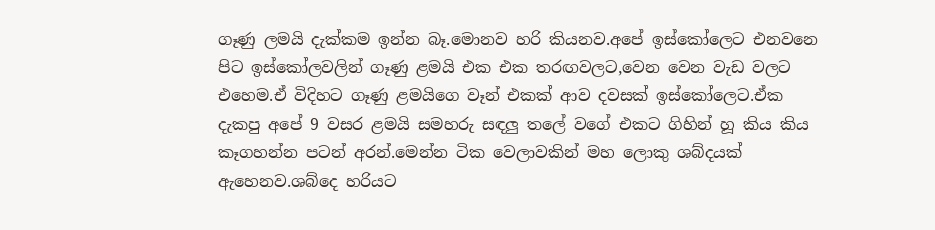ගෑණු ලමයි දැක්කම ඉන්න බෑ.මොනව හරි කියනව.අපේ ඉස්කෝලෙට එනවනෙ පිට ඉස්කෝලවලින් ගෑණු ළමයි එක එක තරඟවලට,වෙන වෙන වැඩ වලට එහෙම.ඒ විදිහට ගෑණු ළමයිගෙ වෑන් එකක් ආව දවසක් ඉස්කෝලෙට.ඒක දැකපු අපේ 9 වසර ළමයි සමහරු සඳලු තලේ වගේ එකට ගිහින් හූ කිය කිය කෑගහන්න පටන් අරන්.මෙන්න ටික වෙලාවකින් මහ ලොකු ශබ්දයක් ඇහෙනව.ශබ්දෙ හරියට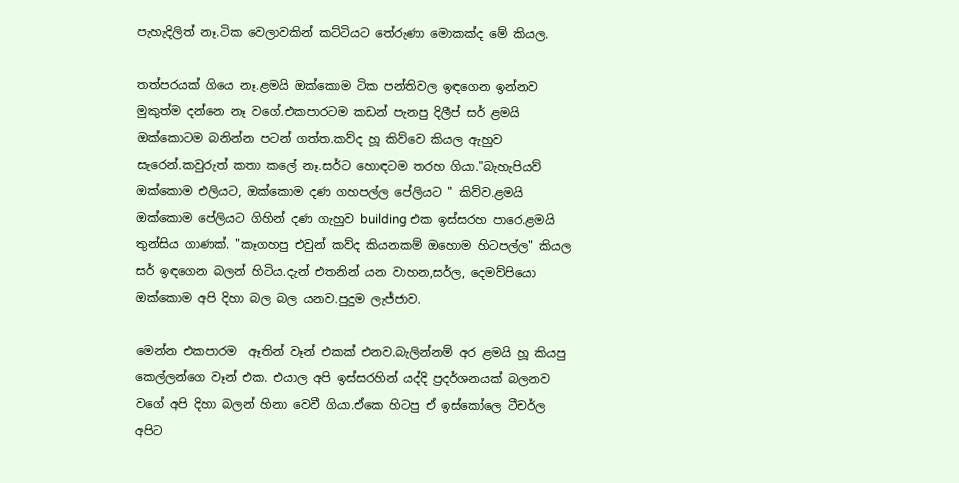පැහැදිලිත් නෑ.ටික වෙලාවකින් කට්ටියට තේරුණා මොකක්ද මේ කියල.

තත්පරයක් ගියෙ නෑ.ළමයි ඔක්කොම ටික පන්තිවල ඉඳගෙන ඉන්නව මුකුත්ම දන්නෙ නෑ වගේ.එකපාරටම කඩන් පැනපු දිලීප් සර් ළමයි ඔක්කොටම බනින්න පටන් ගත්ත.කව්ද හූ කිව්වෙ කියල ඇහුව සැරෙන්.කවුරුත් කතා කලේ නෑ.සර්ට හොඳටම තරහ ගියා."බැහැපියව් ඔක්කොම එලියට, ඔක්කොම දණ ගහපල්ල පේලියට " කිව්ව.ළමයි ඔක්කොම පේලියට ගිහින් දණ ගැහුව building එක ඉස්සරහ පාරෙ.ළමයි තුන්සිය ගාණක්. "කෑගහපු එවුන් කව්ද කියනකම් ඔහොම හිටපල්ල" කියල සර් ඉඳගෙන බලන් හිටිය.දැන් එතනින් යන වාහන,සර්ල, දෙමව්පියො ඔක්කොම අපි දිහා බල බල යනව.පුදුම ලැජ්ජාව.

මෙන්න එකපාරම  ඈතින් වෑන් එකක් එනව.බැලින්නම් අර ළමයි හූ කියපු කෙල්ලන්ගෙ වෑන් එක. එයාල අපි ඉස්සරහින් යද්දි ප්‍රදර්ශනයක් බලනව වගේ අපි දිහා බලන් හිනා වෙවී ගියා.ඒකෙ හිටපු ඒ ඉස්කෝලෙ ටීචර්ල අපිට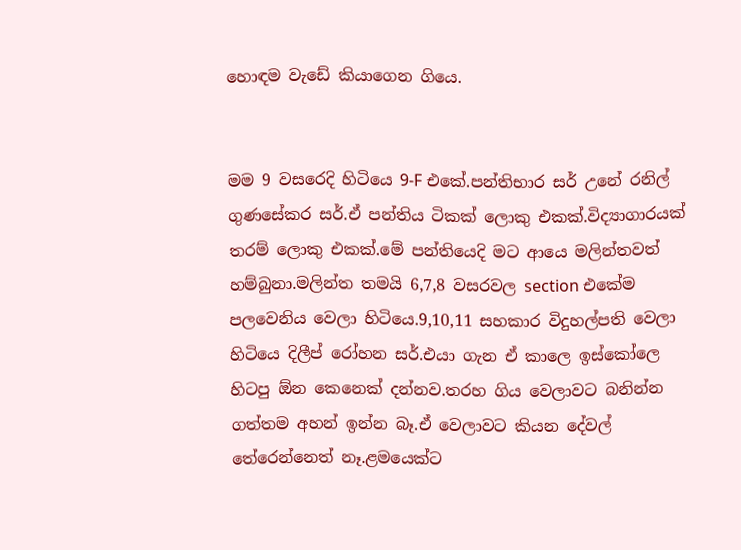හොඳම වැඩේ කියාගෙන ගියෙ.


මම 9 වසරෙදි හිටියෙ 9-F එකේ.පන්තිභාර සර් උනේ රනිල් ගුණසේකර සර්.ඒ පන්තිය ටිකක් ලොකු එකක්.විද්‍යාගාරයක් තරම් ලොකු එකක්.මේ පන්තියෙදි මට ආයෙ මලින්තවත් හම්බුනා.මලින්ත තමයි 6,7,8 වසරවල section එකේම පලවෙනිය වෙලා හිටියෙ.9,10,11 සහකාර විදුහල්පති වෙලා හිටියෙ දිලීප් රෝහන සර්.එයා ගැන ඒ කාලෙ ඉස්කෝලෙ  හිටපු ඕන කෙනෙක් දන්නව.තරහ ගිය වෙලාවට බනින්න ගත්තම අහන් ඉන්න බෑ.ඒ වෙලාවට කියන දේවල් තේරෙන්නෙත් නෑ.ළමයෙක්ට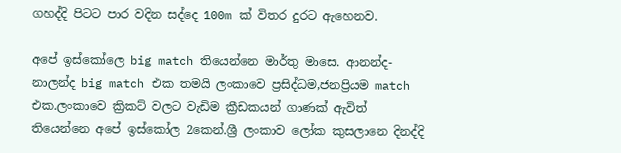ගහද්දි පිටට පාර වදින සද්දෙ 100m ක් විතර දුරට ඇහෙනව.

අපේ ඉස්කෝලෙ big match තියෙන්නෙ මාර්තු මාසෙ. ආනන්ද-නාලන්ද big match එක තමයි ලංකාවෙ ප්‍රසිද්ධම,ජනප්‍රියම match එක.ලංකාවෙ ක්‍රිකට් වලට වැඩිම ක්‍රීඩකයන් ගාණක් ඇවිත් තියෙන්නෙ අපේ ඉස්කෝල 2කෙන්.ශ්‍රී ලංකාව ලෝක කුසලානෙ දිනද්දි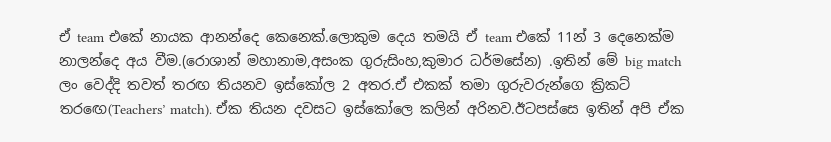ඒ team එකේ නායක ආනන්දෙ කෙනෙක්.ලොකුම දෙය තමයි ඒ team එකේ 11න් 3 දෙනෙක්ම නාලන්දෙ අය වීම.(රොශාන් මහානාම,අසංක ගුරුසිංහ,කුමාර ධර්මසේන) .ඉතින් මේ big match ලං වෙද්දි තවත් තරඟ තියනව ඉස්කෝල 2 අතර.ඒ එකක් තමා ගුරුවරුන්ගෙ ක්‍රිකට් තර‍ඟෙ(Teachers’ match). ඒක තියන දවසට ඉස්කෝලෙ කලින් අරිනව.ඊටපස්සෙ ඉතින් අපි ඒක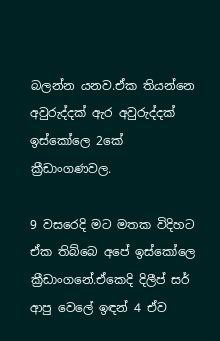බලන්න යනව.ඒක තියන්නෙ අවුරුද්දක් ඇර අවුරුද්දක් ඉස්කෝලෙ 2කේ ක්‍රීඩාංගණවල.

9 වසරෙදි මට මතක විදිහට ඒක තිබ්බෙ අපේ ඉස්කෝලෙ ක්‍රීඩාංගනේ.ඒකෙදි දිලීප් සර් ආපු වෙලේ ඉඳන් 4 ඒව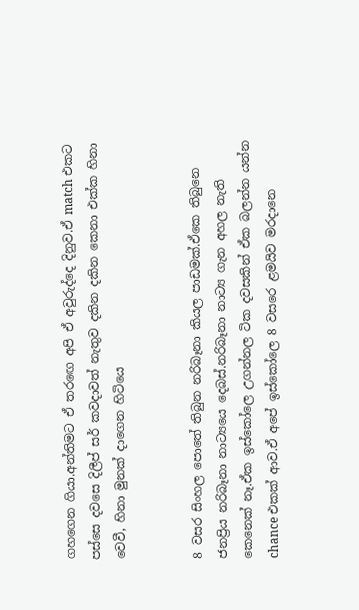ගහගෙන ගියා.අන්තිමට ඒ තර‍ඟෙ අපි ඒ අවුරුද්දෙ දිනුව.ඒ match එකට පස්සෙ දවසෙ දිලීප් සර් කවදාවත් නැතුව දකින දකින කෙනා එක්ක හිනා වෙවී, හිනා මුනක් දාගෙන හිටියෙ


8 වසර සිංහල පොතේ තිබුන නරිබෑනා කියල පාඩමක්.ඒකෙ තිබුනෙ ජනප්‍රිය නරිබෑනා නාට්‍යයෙ දෙබස්.නරිබෑනා නාට්‍ය ගැන අහල නැති කෙනෙක් නෑ.ඒක ඉස්කෝලෙ උගන්නල ටික දවසකින් ඒක බලන්න යන්න chance එකක් ආව.ඒ අපේ ඉස්කෝලෙ 8 වසරෙ ළමයිව මරදානෙ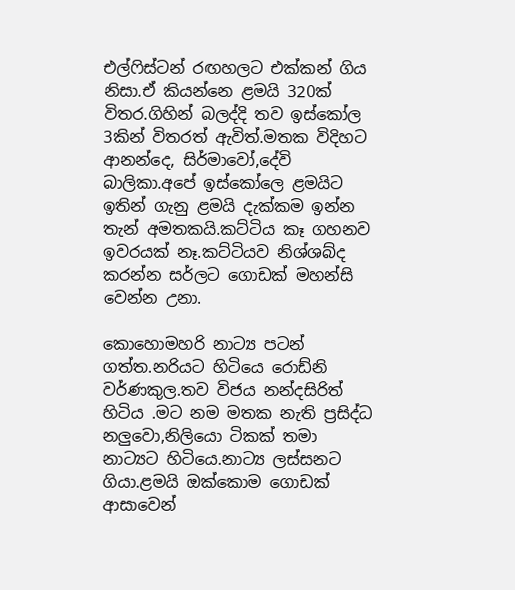එල්‍ෆිස්ටන් රඟහලට එක්කන් ගිය නිසා.ඒ කියන්නෙ ළමයි 320ක් විතර.ගිහින් බලද්දි තව ඉස්කෝල 3කින් විතරත් ඇවිත්.මතක විදිහට ආනන්දෙ, සිර්මාවෝ,දේවි බාලිකා.අපේ ඉස්කෝලෙ ළමයිට ඉතින් ගැනු ළමයි දැක්කම ඉන්න තැන් අමතකයි.කට්ටිය කෑ ගහනව ඉවරයක් නෑ.කට්ටියව නිශ්ශබ්ද කරන්න සර්ලට ගොඩක් මහන්සි වෙන්න උනා.

කොහොමහරි නාට්‍ය පටන් ගත්ත.නරියට හිටියෙ රොඩ්නි වර්ණකුල.තව විජය නන්දසිරිත් හිටිය .මට නම මතක නැති ප්‍රසිද්ධ නලුවො,නිලියො ටිකක් තමා නාට්‍යට හිටියෙ.නාට්‍ය ලස්සනට ගියා.ළමයි ඔක්කොම ගොඩක් ආසාවෙන්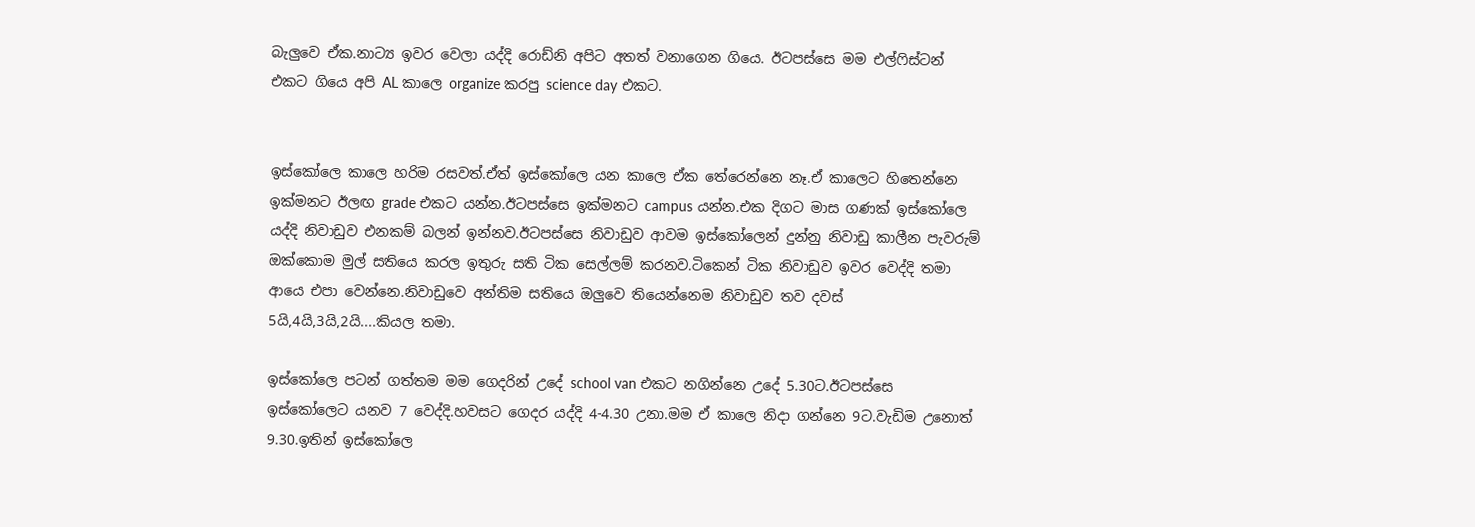බැලුවෙ ඒක.නාට්‍ය ඉවර වෙලා යද්දි රොඩ්නි අපිට අතත් වනාගෙන ගියෙ. ඊටපස්සෙ මම එල්‍ෆිස්ටන් එකට ගියෙ අපි AL කාලෙ organize කරපු science day එකට.


ඉස්කෝලෙ කාලෙ හරිම රසවත්.ඒත් ඉස්කෝලෙ යන කාලෙ ඒක තේරෙන්නෙ නෑ.ඒ කාලෙට හිතෙන්නෙ ඉක්මනට ඊලඟ grade එකට යන්න.ඊටපස්සෙ ඉක්මනට campus යන්න.එක දිගට මාස ගණක් ඉස්කෝලෙ යද්දි නිවාඩුව එනකම් බලන් ඉන්නව.ඊටපස්සෙ නිවාඩුව ආවම ඉස්කෝලෙන් දුන්නු නිවාඩු කාලීන පැවරුම් ඔක්කොම මුල් සතියෙ කරල ඉතුරු සති ටික සෙල්ලම් කරනව.ටිකෙන් ටික නිවාඩුව ඉවර වෙද්දි තමා ආයෙ එපා වෙන්නෙ.නිවාඩුවෙ අන්තිම සතියෙ ඔලුවෙ තියෙන්නෙම නිවාඩුව තව දවස් 5යි,4යි,3යි,2යි....කියල තමා.

ඉස්කෝලෙ පටන් ගත්තම මම ගෙදරින් උදේ school van එකට නගින්නෙ උදේ 5.30ට.ඊටපස්සෙ ඉස්කෝලෙට යනව 7 වෙද්දි.හවසට ගෙදර යද්දි 4-4.30 උනා.මම ඒ කාලෙ නිදා ගන්නෙ 9ට.වැඩිම උනොත් 9.30.ඉතින් ඉස්කෝලෙ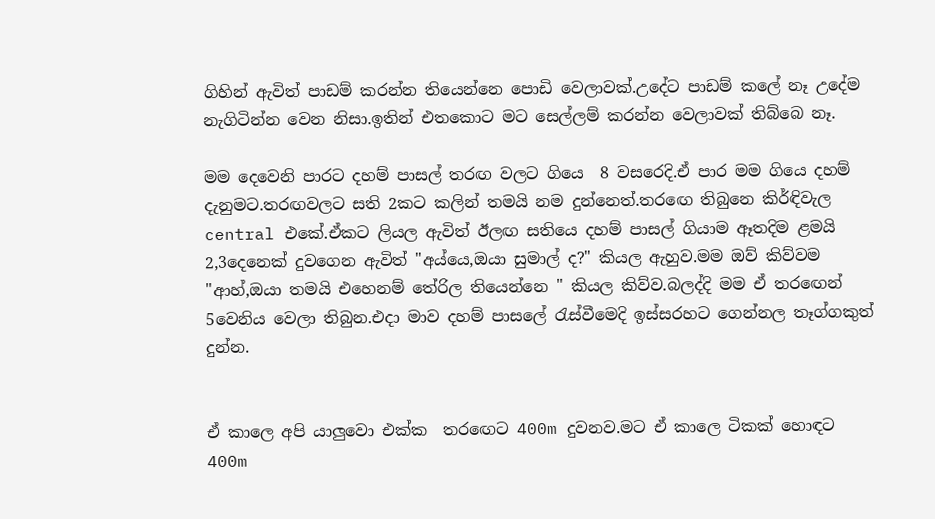ගිහින් ඇවිත් පාඩම් කරන්න තියෙන්නෙ පොඩි වෙලාවක්.උදේට පාඩම් කලේ නෑ උදේම නැගිටින්න වෙන නිසා.ඉතින් එතකොට මට සෙල්ලම් කරන්න වෙලාවක් තිබ්බෙ නෑ.

මම දෙවෙනි පාරට දහම් පාසල් තරඟ වලට ගියෙ  8 වසරෙදි.ඒ පාර මම ගියෙ දහම් දැනුමට.තරඟවලට සති 2කට කලින් තමයි නම දුන්නෙත්.තර‍ඟෙ තිබුනෙ කිර්ඳිවැල central එකේ.ඒකට ලියල ඇවිත් ඊලඟ සතියෙ දහම් පාසල් ගියාම ඈතදිම ළමයි 2,3දෙනෙක් දුවගෙන ඇවිත් "අය්යෙ,ඔයා සුමාල් ද?" කියල ඇහුව.මම ඔව් කිව්වම "ආහ්,ඔයා තමයි එහෙනම් තේරිල තියෙන්නෙ " කියල කිව්ව.බලද්දි මම ඒ තර‍ඟෙන් 5වෙනිය වෙලා තිබුන.එදා මාව දහම් පාසලේ ‍රැස්වීමෙදි ඉස්සරහට ගෙන්නල තෑග්ගකුත් දුන්න.


ඒ කාලෙ අපි යාලුවො එක්ක  තර‍ඟෙට 400m දුවනව.මට ඒ කාලෙ ටිකක් හොඳට 400m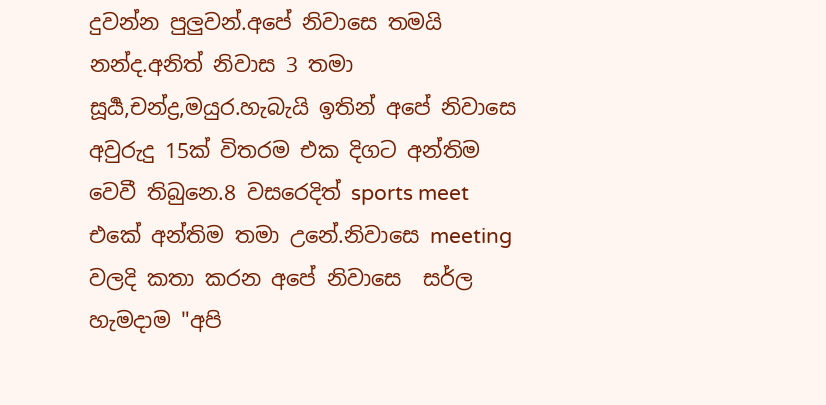දුවන්න පුලුවන්.අපේ නිවාසෙ තමයි නන්ද.අනිත් නිවාස 3 තමා සූර්‍ය,චන්ද්‍ර,මයුර.හැබැයි ඉතින් අපේ නිවාසෙ අවුරුදු 15ක් විතරම එක දිගට අන්තිම වෙවී තිබුනෙ.8 වසරෙදිත් sports meet එකේ අන්තිම තමා උනේ.නිවාසෙ meeting වලදි කතා කරන අපේ නිවාසෙ  සර්ල හැමදාම "අපි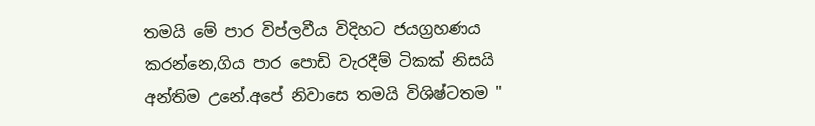තමයි මේ පාර විප්ලවීය විදිහට ජයග්‍රහණය කරන්නෙ,ගිය පාර පොඩි වැරදීම් ටිකක් නිසයි අන්තිම උනේ.අපේ නිවාසෙ තමයි විශිෂ්ටතම "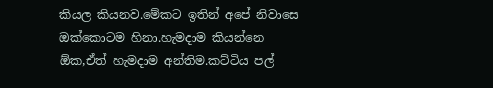කියල කියනව.මේකට ඉතින් අපේ නිවාසෙ ඔක්කොටම හිනා.හැමදාම කියන්නෙ ඕක,ඒත් හැමදාම අන්තිම.කට්ටිය පල්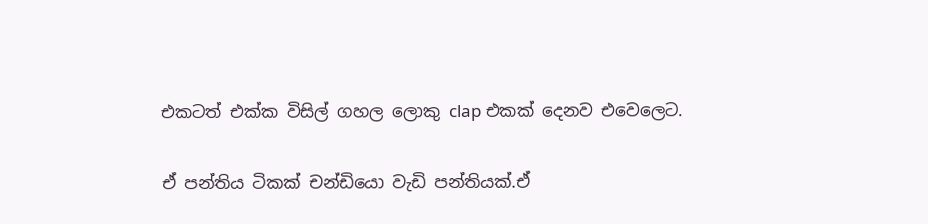එකටත් එක්ක විසිල් ගහල ලොකු clap එකක් දෙනව එවෙලෙට.

ඒ පන්තිය ටිකක් චන්ඩියො වැඩි පන්තියක්.ඒ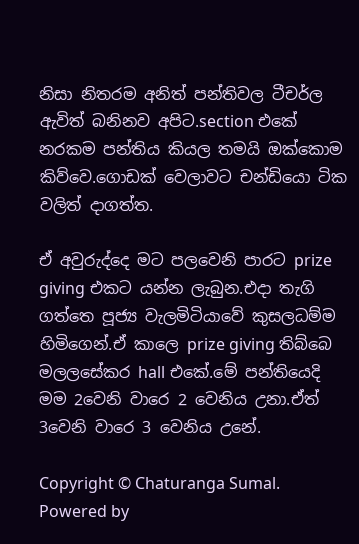නිසා නිතරම අනිත් පන්තිවල ටීචර්ල ඇවිත් බනිනව අපිට.section එකේ නරකම පන්තිය කියල තමයි ඔක්කොම කිව්වෙ.ගොඩක් වෙලාවට චන්ඩියො ටික වලිත් දාගත්ත.

ඒ අවුරුද්දෙ මට පලවෙනි පාරට prize giving එකට යන්න ලැබුන.එදා තැගි ගත්තෙ පූජ්‍ය වැලමිටියාවේ කුසලධම්ම හිමිගෙන්.ඒ කාලෙ prize giving තිබ්බෙ මලලසේකර hall එකේ.මේ පන්තියෙදි මම 2වෙනි වාරෙ 2 වෙනිය උනා.ඒත් 3වෙනි වාරෙ 3 වෙනිය උනේ.

Copyright © Chaturanga Sumal. Powered by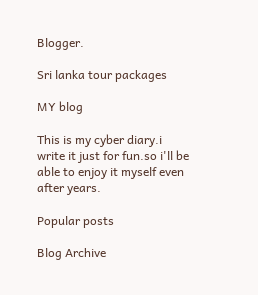Blogger.

Sri lanka tour packages

MY blog

This is my cyber diary.i write it just for fun.so i'll be able to enjoy it myself even after years.

Popular posts

Blog Archive